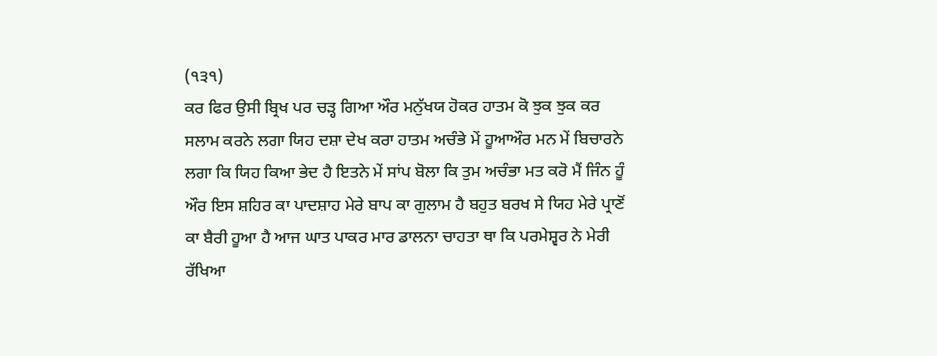(੧੩੧)
ਕਰ ਫਿਰ ਉਸੀ ਬ੍ਰਿਖ ਪਰ ਚੜ੍ਹ ਗਿਆ ਔਰ ਮਨੁੱਖਯ ਹੋਕਰ ਹਾਤਮ ਕੋ ਝੁਕ ਝੁਕ ਕਰ ਸਲਾਮ ਕਰਨੇ ਲਗਾ ਯਿਹ ਦਸ਼ਾ ਦੇਖ ਕਰਾ ਹਾਤਮ ਅਚੰਭੇ ਮੇਂ ਹੂਆਔਰ ਮਨ ਮੇਂ ਬਿਚਾਰਨੇ ਲਗਾ ਕਿ ਯਿਹ ਕਿਆ ਭੇਦ ਹੈ ਇਤਨੇ ਮੇਂ ਸਾਂਪ ਬੋਲਾ ਕਿ ਤੁਮ ਅਚੰਭਾ ਮਤ ਕਰੋ ਮੈਂ ਜਿੰਨ ਹੂੰ ਔਰ ਇਸ ਸ਼ਹਿਰ ਕਾ ਪਾਦਸ਼ਾਹ ਮੇਰੇ ਬਾਪ ਕਾ ਗੁਲਾਮ ਹੈ ਬਹੁਤ ਬਰਖ ਸੇ ਯਿਹ ਮੇਰੇ ਪ੍ਰਾਣੋਂ ਕਾ ਬੈਰੀ ਹੂਆ ਹੈ ਆਜ ਘਾਤ ਪਾਕਰ ਮਾਰ ਡਾਲਨਾ ਚਾਹਤਾ ਥਾ ਕਿ ਪਰਮੇਸ਼੍ਵਰ ਨੇ ਮੇਰੀ ਰੱਖਿਆ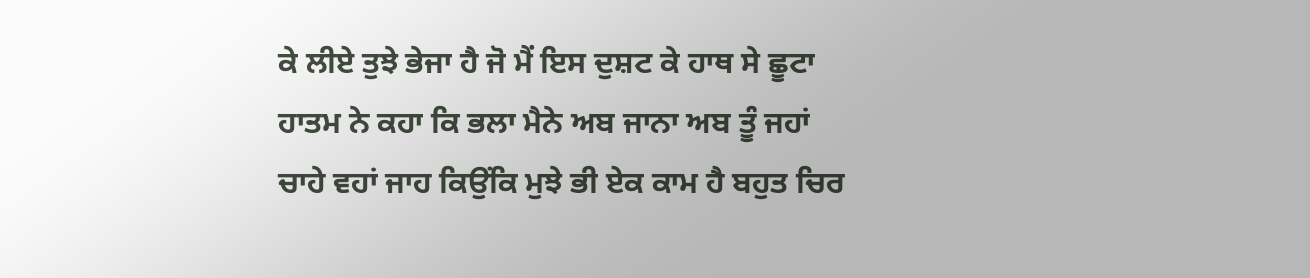ਕੇ ਲੀਏ ਤੁਝੇ ਭੇਜਾ ਹੈ ਜੋ ਮੈਂ ਇਸ ਦੁਸ਼ਟ ਕੇ ਹਾਥ ਸੇ ਛੂਟਾ ਹਾਤਮ ਨੇ ਕਹਾ ਕਿ ਭਲਾ ਮੈਨੇ ਅਬ ਜਾਨਾ ਅਬ ਤੂੰ ਜਹਾਂ ਚਾਹੇ ਵਹਾਂ ਜਾਹ ਕਿਉਂਕਿ ਮੁਝੇ ਭੀ ਏਕ ਕਾਮ ਹੈ ਬਹੁਤ ਚਿਰ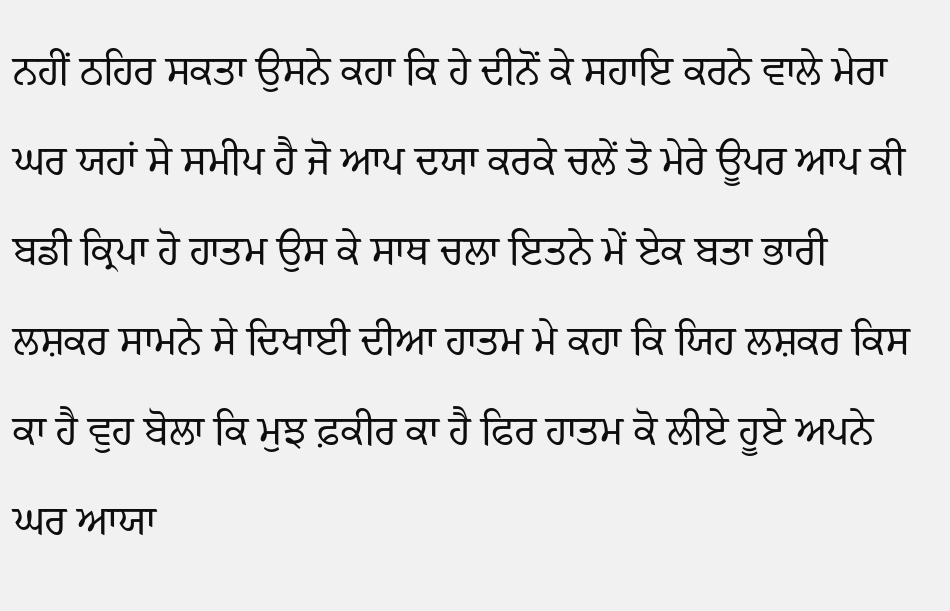ਨਹੀਂ ਠਹਿਰ ਸਕਤਾ ਉਸਨੇ ਕਹਾ ਕਿ ਹੇ ਦੀਨੋਂ ਕੇ ਸਹਾਇ ਕਰਨੇ ਵਾਲੇ ਮੇਰਾ ਘਰ ਯਹਾਂ ਸੇ ਸਮੀਪ ਹੈ ਜੋ ਆਪ ਦਯਾ ਕਰਕੇ ਚਲੇਂ ਤੋ ਮੇਰੇ ਊਪਰ ਆਪ ਕੀ ਬਡੀ ਕ੍ਰਿਪਾ ਹੋ ਹਾਤਮ ਉਸ ਕੇ ਸਾਥ ਚਲਾ ਇਤਨੇ ਮੇਂ ਏਕ ਬਤਾ ਭਾਰੀ ਲਸ਼ਕਰ ਸਾਮਨੇ ਸੇ ਦਿਖਾਈ ਦੀਆ ਹਾਤਮ ਮੇ ਕਹਾ ਕਿ ਯਿਹ ਲਸ਼ਕਰ ਕਿਸ ਕਾ ਹੈ ਵੁਹ ਬੋਲਾ ਕਿ ਮੁਝ ਫ਼ਕੀਰ ਕਾ ਹੈ ਫਿਰ ਹਾਤਮ ਕੋ ਲੀਏ ਹੂਏ ਅਪਨੇ ਘਰ ਆਯਾ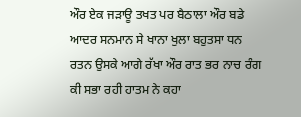ਔਰ ਏਕ ਜੜਾਊ ਤਖਤ ਪਰ ਬੈਠਾਲਾ ਔਰ ਬਡੇ ਆਦਰ ਸਨਮਾਨ ਸੇ ਖਾਨਾ ਖੁਲਾ ਬਹੁਤਸਾ ਧਨ ਰਤਨ ਉਸਕੇ ਆਗੇ ਰੱਖਾ ਔਰ ਰਾਤ ਭਰ ਨਾਚ ਰੰਗ ਕੀ ਸਭਾ ਰਹੀ ਹਾਤਮ ਨੇ ਕਹਾ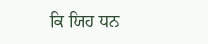ਕਿ ਯਿਹ ਧਨ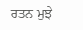ਰਤਨ ਮੁਝੇ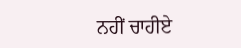ਨਹੀਂ ਚਾਹੀਏ